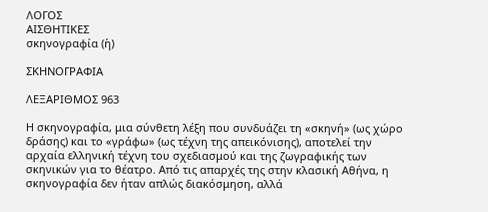ΛΟΓΟΣ
ΑΙΣΘΗΤΙΚΕΣ
σκηνογραφία (ἡ)

ΣΚΗΝΟΓΡΑΦΙΑ

ΛΕΞΑΡΙΘΜΟΣ 963

Η σκηνογραφία, μια σύνθετη λέξη που συνδυάζει τη «σκηνή» (ως χώρο δράσης) και το «γράφω» (ως τέχνη της απεικόνισης), αποτελεί την αρχαία ελληνική τέχνη του σχεδιασμού και της ζωγραφικής των σκηνικών για το θέατρο. Από τις απαρχές της στην κλασική Αθήνα, η σκηνογραφία δεν ήταν απλώς διακόσμηση, αλλά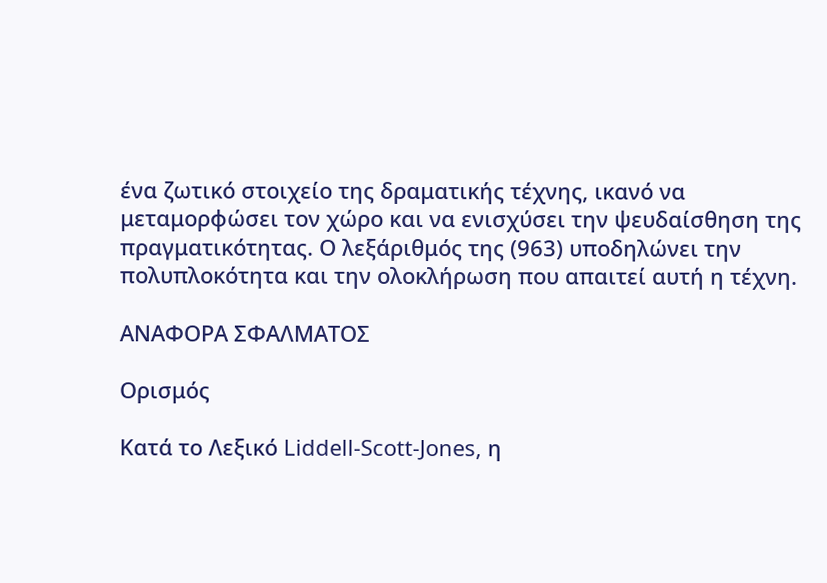ένα ζωτικό στοιχείο της δραματικής τέχνης, ικανό να μεταμορφώσει τον χώρο και να ενισχύσει την ψευδαίσθηση της πραγματικότητας. Ο λεξάριθμός της (963) υποδηλώνει την πολυπλοκότητα και την ολοκλήρωση που απαιτεί αυτή η τέχνη.

ΑΝΑΦΟΡΑ ΣΦΑΛΜΑΤΟΣ

Ορισμός

Κατά το Λεξικό Liddell-Scott-Jones, η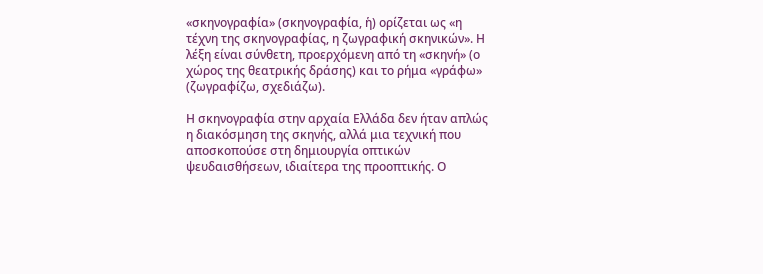«σκηνογραφία» (σκηνογραφία, ἡ) ορίζεται ως «η τέχνη της σκηνογραφίας, η ζωγραφική σκηνικών». Η λέξη είναι σύνθετη, προερχόμενη από τη «σκηνή» (ο χώρος της θεατρικής δράσης) και το ρήμα «γράφω» (ζωγραφίζω, σχεδιάζω).

Η σκηνογραφία στην αρχαία Ελλάδα δεν ήταν απλώς η διακόσμηση της σκηνής, αλλά μια τεχνική που αποσκοπούσε στη δημιουργία οπτικών ψευδαισθήσεων, ιδιαίτερα της προοπτικής. Ο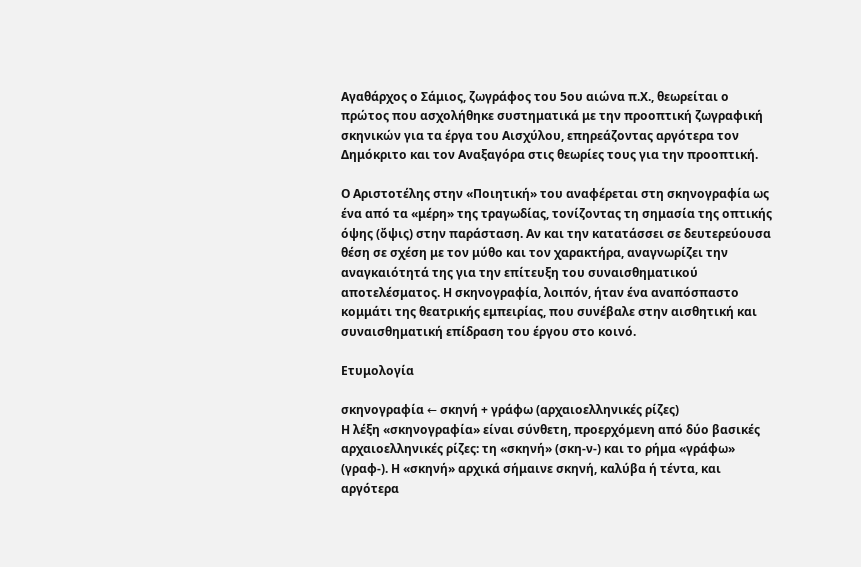Αγαθάρχος ο Σάμιος, ζωγράφος του 5ου αιώνα π.Χ., θεωρείται ο πρώτος που ασχολήθηκε συστηματικά με την προοπτική ζωγραφική σκηνικών για τα έργα του Αισχύλου, επηρεάζοντας αργότερα τον Δημόκριτο και τον Αναξαγόρα στις θεωρίες τους για την προοπτική.

Ο Αριστοτέλης στην «Ποιητική» του αναφέρεται στη σκηνογραφία ως ένα από τα «μέρη» της τραγωδίας, τονίζοντας τη σημασία της οπτικής όψης (ὄψις) στην παράσταση. Αν και την κατατάσσει σε δευτερεύουσα θέση σε σχέση με τον μύθο και τον χαρακτήρα, αναγνωρίζει την αναγκαιότητά της για την επίτευξη του συναισθηματικού αποτελέσματος. Η σκηνογραφία, λοιπόν, ήταν ένα αναπόσπαστο κομμάτι της θεατρικής εμπειρίας, που συνέβαλε στην αισθητική και συναισθηματική επίδραση του έργου στο κοινό.

Ετυμολογία

σκηνογραφία ← σκηνή + γράφω (αρχαιοελληνικές ρίζες)
Η λέξη «σκηνογραφία» είναι σύνθετη, προερχόμενη από δύο βασικές αρχαιοελληνικές ρίζες: τη «σκηνή» (σκη-ν-) και το ρήμα «γράφω» (γραφ-). Η «σκηνή» αρχικά σήμαινε σκηνή, καλύβα ή τέντα, και αργότερα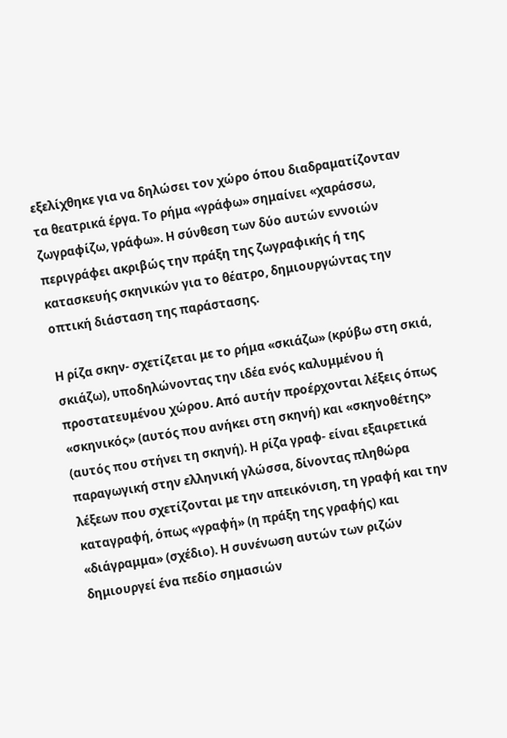εξελίχθηκε για να δηλώσει τον χώρο όπου διαδραματίζονταν τα θεατρικά έργα. Το ρήμα «γράφω» σημαίνει «χαράσσω, ζωγραφίζω, γράφω». Η σύνθεση των δύο αυτών εννοιών περιγράφει ακριβώς την πράξη της ζωγραφικής ή της κατασκευής σκηνικών για το θέατρο, δημιουργώντας την οπτική διάσταση της παράστασης.

Η ρίζα σκην- σχετίζεται με το ρήμα «σκιάζω» (κρύβω στη σκιά, σκιάζω), υποδηλώνοντας την ιδέα ενός καλυμμένου ή προστατευμένου χώρου. Από αυτήν προέρχονται λέξεις όπως «σκηνικός» (αυτός που ανήκει στη σκηνή) και «σκηνοθέτης» (αυτός που στήνει τη σκηνή). Η ρίζα γραφ- είναι εξαιρετικά παραγωγική στην ελληνική γλώσσα, δίνοντας πληθώρα λέξεων που σχετίζονται με την απεικόνιση, τη γραφή και την καταγραφή, όπως «γραφή» (η πράξη της γραφής) και «διάγραμμα» (σχέδιο). Η συνένωση αυτών των ριζών δημιουργεί ένα πεδίο σημασιών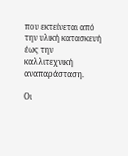που εκτείνεται από την υλική κατασκευή έως την καλλιτεχνική αναπαράσταση.

Οι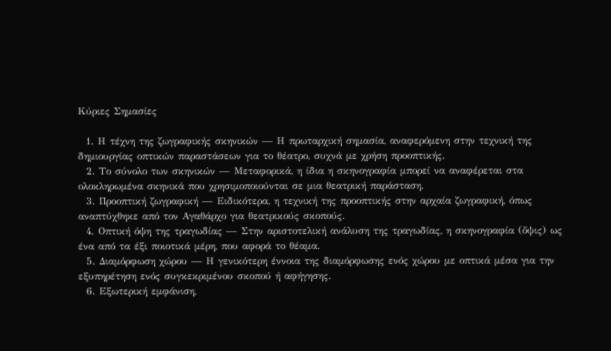Κύριες Σημασίες

  1. Η τέχνη της ζωγραφικής σκηνικών — Η πρωταρχική σημασία, αναφερόμενη στην τεχνική της δημιουργίας οπτικών παραστάσεων για το θέατρο, συχνά με χρήση προοπτικής.
  2. Το σύνολο των σκηνικών — Μεταφορικά, η ίδια η σκηνογραφία μπορεί να αναφέρεται στα ολοκληρωμένα σκηνικά που χρησιμοποιούνται σε μια θεατρική παράσταση.
  3. Προοπτική ζωγραφική — Ειδικότερα, η τεχνική της προοπτικής στην αρχαία ζωγραφική, όπως αναπτύχθηκε από τον Αγαθάρχο για θεατρικούς σκοπούς.
  4. Οπτική όψη της τραγωδίας — Στην αριστοτελική ανάλυση της τραγωδίας, η σκηνογραφία (ὄψις) ως ένα από τα έξι ποιοτικά μέρη, που αφορά το θέαμα.
  5. Διαμόρφωση χώρου — Η γενικότερη έννοια της διαμόρφωσης ενός χώρου με οπτικά μέσα για την εξυπηρέτηση ενός συγκεκριμένου σκοπού ή αφήγησης.
  6. Εξωτερική εμφάνιση,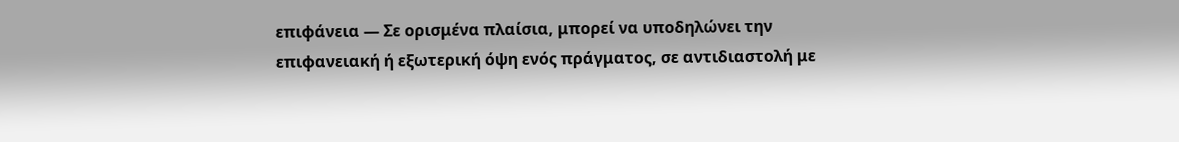επιφάνεια — Σε ορισμένα πλαίσια, μπορεί να υποδηλώνει την επιφανειακή ή εξωτερική όψη ενός πράγματος, σε αντιδιαστολή με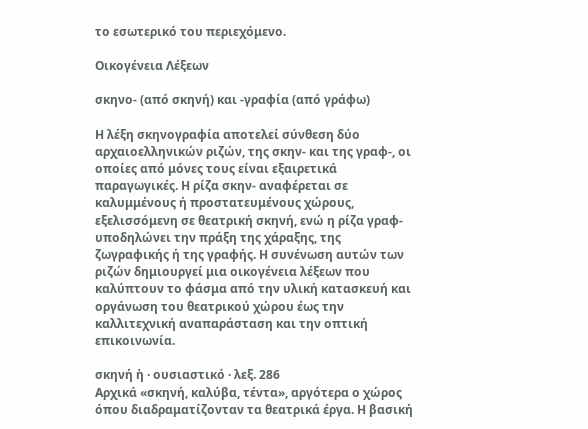το εσωτερικό του περιεχόμενο.

Οικογένεια Λέξεων

σκηνο- (από σκηνή) και -γραφία (από γράφω)

Η λέξη σκηνογραφία αποτελεί σύνθεση δύο αρχαιοελληνικών ριζών, της σκην- και της γραφ-, οι οποίες από μόνες τους είναι εξαιρετικά παραγωγικές. Η ρίζα σκην- αναφέρεται σε καλυμμένους ή προστατευμένους χώρους, εξελισσόμενη σε θεατρική σκηνή, ενώ η ρίζα γραφ- υποδηλώνει την πράξη της χάραξης, της ζωγραφικής ή της γραφής. Η συνένωση αυτών των ριζών δημιουργεί μια οικογένεια λέξεων που καλύπτουν το φάσμα από την υλική κατασκευή και οργάνωση του θεατρικού χώρου έως την καλλιτεχνική αναπαράσταση και την οπτική επικοινωνία.

σκηνή ἡ · ουσιαστικό · λεξ. 286
Αρχικά «σκηνή, καλύβα, τέντα», αργότερα ο χώρος όπου διαδραματίζονταν τα θεατρικά έργα. Η βασική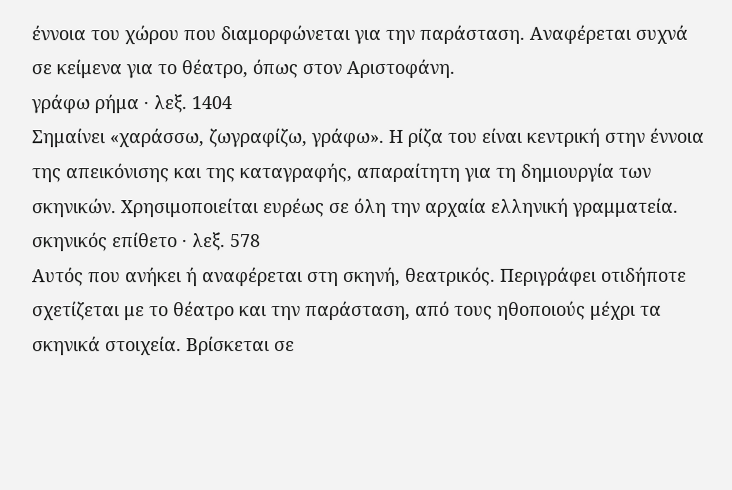έννοια του χώρου που διαμορφώνεται για την παράσταση. Αναφέρεται συχνά σε κείμενα για το θέατρο, όπως στον Αριστοφάνη.
γράφω ρήμα · λεξ. 1404
Σημαίνει «χαράσσω, ζωγραφίζω, γράφω». Η ρίζα του είναι κεντρική στην έννοια της απεικόνισης και της καταγραφής, απαραίτητη για τη δημιουργία των σκηνικών. Χρησιμοποιείται ευρέως σε όλη την αρχαία ελληνική γραμματεία.
σκηνικός επίθετο · λεξ. 578
Αυτός που ανήκει ή αναφέρεται στη σκηνή, θεατρικός. Περιγράφει οτιδήποτε σχετίζεται με το θέατρο και την παράσταση, από τους ηθοποιούς μέχρι τα σκηνικά στοιχεία. Βρίσκεται σε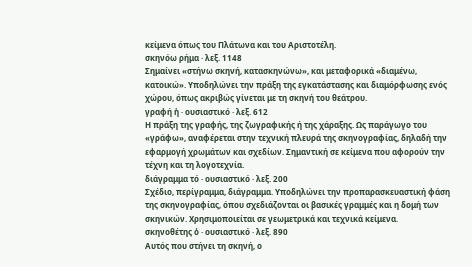κείμενα όπως του Πλάτωνα και του Αριστοτέλη.
σκηνόω ρήμα · λεξ. 1148
Σημαίνει «στήνω σκηνή, κατασκηνώνω», και μεταφορικά «διαμένω, κατοικώ». Υποδηλώνει την πράξη της εγκατάστασης και διαμόρφωσης ενός χώρου, όπως ακριβώς γίνεται με τη σκηνή του θεάτρου.
γραφή ἡ · ουσιαστικό · λεξ. 612
Η πράξη της γραφής, της ζωγραφικής ή της χάραξης. Ως παράγωγο του «γράφω», αναφέρεται στην τεχνική πλευρά της σκηνογραφίας, δηλαδή την εφαρμογή χρωμάτων και σχεδίων. Σημαντική σε κείμενα που αφορούν την τέχνη και τη λογοτεχνία.
διάγραμμα τό · ουσιαστικό · λεξ. 200
Σχέδιο, περίγραμμα, διάγραμμα. Υποδηλώνει την προπαρασκευαστική φάση της σκηνογραφίας, όπου σχεδιάζονται οι βασικές γραμμές και η δομή των σκηνικών. Χρησιμοποιείται σε γεωμετρικά και τεχνικά κείμενα.
σκηνοθέτης ὁ · ουσιαστικό · λεξ. 890
Αυτός που στήνει τη σκηνή, ο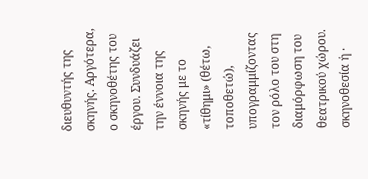διευθυντής της σκηνής. Αργότερα, ο σκηνοθέτης του έργου. Συνδυάζει την έννοια της σκηνής με το «τίθημι» (θέτω, τοποθετώ), υπογραμμίζοντας τον ρόλο του στη διαμόρφωση του θεατρικού χώρου.
σκηνοθεσία ἡ ·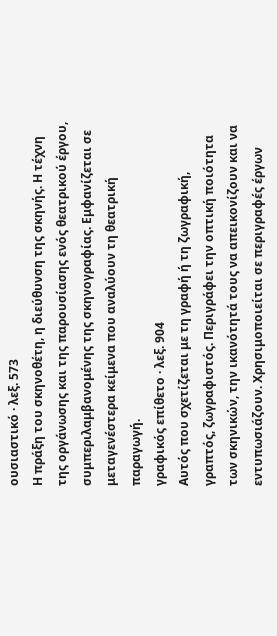ουσιαστικό · λεξ. 573
Η πράξη του σκηνοθέτη, η διεύθυνση της σκηνής. Η τέχνη της οργάνωσης και της παρουσίασης ενός θεατρικού έργου, συμπεριλαμβανομένης της σκηνογραφίας. Εμφανίζεται σε μεταγενέστερα κείμενα που αναλύουν τη θεατρική παραγωγή.
γραφικός επίθετο · λεξ. 904
Αυτός που σχετίζεται με τη γραφή ή τη ζωγραφική, γραπτός, ζωγραφιστός. Περιγράφει την οπτική ποιότητα των σκηνικών, την ικανότητά τους να απεικονίζουν και να εντυπωσιάζουν. Χρησιμοποιείται σε περιγραφές έργων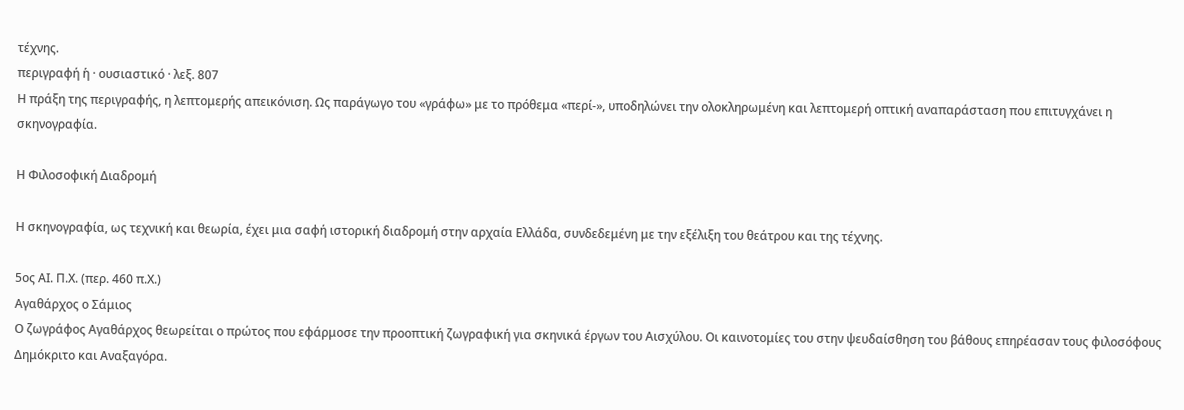τέχνης.
περιγραφή ἡ · ουσιαστικό · λεξ. 807
Η πράξη της περιγραφής, η λεπτομερής απεικόνιση. Ως παράγωγο του «γράφω» με το πρόθεμα «περί-», υποδηλώνει την ολοκληρωμένη και λεπτομερή οπτική αναπαράσταση που επιτυγχάνει η σκηνογραφία.

Η Φιλοσοφική Διαδρομή

Η σκηνογραφία, ως τεχνική και θεωρία, έχει μια σαφή ιστορική διαδρομή στην αρχαία Ελλάδα, συνδεδεμένη με την εξέλιξη του θεάτρου και της τέχνης.

5ος ΑΙ. Π.Χ. (περ. 460 π.Χ.)
Αγαθάρχος ο Σάμιος
Ο ζωγράφος Αγαθάρχος θεωρείται ο πρώτος που εφάρμοσε την προοπτική ζωγραφική για σκηνικά έργων του Αισχύλου. Οι καινοτομίες του στην ψευδαίσθηση του βάθους επηρέασαν τους φιλοσόφους Δημόκριτο και Αναξαγόρα.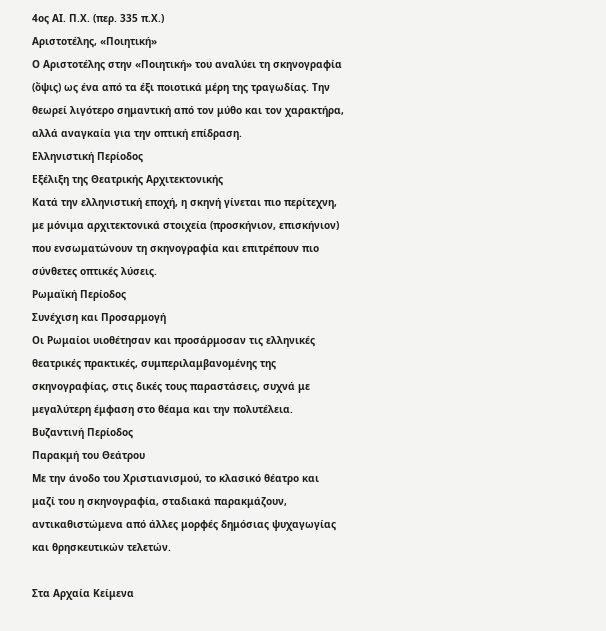4ος ΑΙ. Π.Χ. (περ. 335 π.Χ.)
Αριστοτέλης, «Ποιητική»
Ο Αριστοτέλης στην «Ποιητική» του αναλύει τη σκηνογραφία (ὄψις) ως ένα από τα έξι ποιοτικά μέρη της τραγωδίας. Την θεωρεί λιγότερο σημαντική από τον μύθο και τον χαρακτήρα, αλλά αναγκαία για την οπτική επίδραση.
Ελληνιστική Περίοδος
Εξέλιξη της Θεατρικής Αρχιτεκτονικής
Κατά την ελληνιστική εποχή, η σκηνή γίνεται πιο περίτεχνη, με μόνιμα αρχιτεκτονικά στοιχεία (προσκήνιον, επισκήνιον) που ενσωματώνουν τη σκηνογραφία και επιτρέπουν πιο σύνθετες οπτικές λύσεις.
Ρωμαϊκή Περίοδος
Συνέχιση και Προσαρμογή
Οι Ρωμαίοι υιοθέτησαν και προσάρμοσαν τις ελληνικές θεατρικές πρακτικές, συμπεριλαμβανομένης της σκηνογραφίας, στις δικές τους παραστάσεις, συχνά με μεγαλύτερη έμφαση στο θέαμα και την πολυτέλεια.
Βυζαντινή Περίοδος
Παρακμή του Θεάτρου
Με την άνοδο του Χριστιανισμού, το κλασικό θέατρο και μαζί του η σκηνογραφία, σταδιακά παρακμάζουν, αντικαθιστώμενα από άλλες μορφές δημόσιας ψυχαγωγίας και θρησκευτικών τελετών.

Στα Αρχαία Κείμενα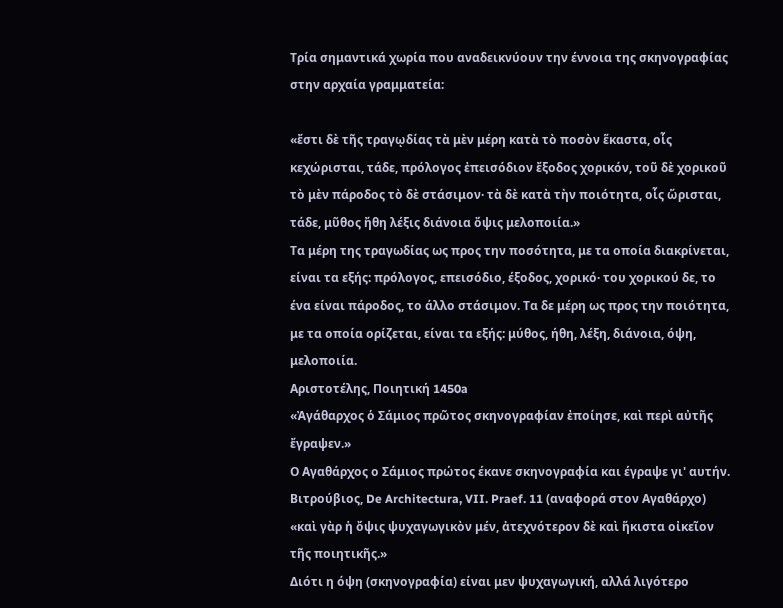Τρία σημαντικά χωρία που αναδεικνύουν την έννοια της σκηνογραφίας στην αρχαία γραμματεία:

«ἔστι δὲ τῆς τραγῳδίας τὰ μὲν μέρη κατὰ τὸ ποσὸν ἕκαστα, οἷς κεχώρισται, τάδε, πρόλογος ἐπεισόδιον ἔξοδος χορικόν, τοῦ δὲ χορικοῦ τὸ μὲν πάροδος τὸ δὲ στάσιμον· τὰ δὲ κατὰ τὴν ποιότητα, οἷς ὥρισται, τάδε, μῦθος ἤθη λέξις διάνοια ὄψις μελοποιία.»
Τα μέρη της τραγωδίας ως προς την ποσότητα, με τα οποία διακρίνεται, είναι τα εξής: πρόλογος, επεισόδιο, έξοδος, χορικό· του χορικού δε, το ένα είναι πάροδος, το άλλο στάσιμον. Τα δε μέρη ως προς την ποιότητα, με τα οποία ορίζεται, είναι τα εξής: μύθος, ήθη, λέξη, διάνοια, όψη, μελοποιία.
Αριστοτέλης, Ποιητική 1450a
«Ἀγάθαρχος ὁ Σάμιος πρῶτος σκηνογραφίαν ἐποίησε, καὶ περὶ αὐτῆς ἔγραψεν.»
Ο Αγαθάρχος ο Σάμιος πρώτος έκανε σκηνογραφία και έγραψε γι' αυτήν.
Βιτρούβιος, De Architectura, VII. Praef. 11 (αναφορά στον Αγαθάρχο)
«καὶ γὰρ ἡ ὄψις ψυχαγωγικὸν μέν, ἀτεχνότερον δὲ καὶ ἥκιστα οἰκεῖον τῆς ποιητικῆς.»
Διότι η όψη (σκηνογραφία) είναι μεν ψυχαγωγική, αλλά λιγότερο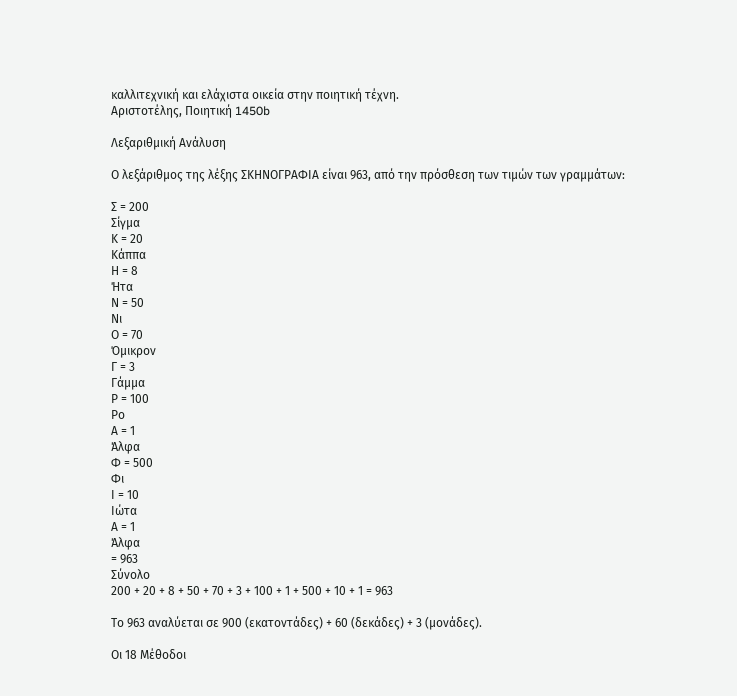καλλιτεχνική και ελάχιστα οικεία στην ποιητική τέχνη.
Αριστοτέλης, Ποιητική 1450b

Λεξαριθμική Ανάλυση

Ο λεξάριθμος της λέξης ΣΚΗΝΟΓΡΑΦΙΑ είναι 963, από την πρόσθεση των τιμών των γραμμάτων:

Σ = 200
Σίγμα
Κ = 20
Κάππα
Η = 8
Ήτα
Ν = 50
Νι
Ο = 70
Όμικρον
Γ = 3
Γάμμα
Ρ = 100
Ρο
Α = 1
Άλφα
Φ = 500
Φι
Ι = 10
Ιώτα
Α = 1
Άλφα
= 963
Σύνολο
200 + 20 + 8 + 50 + 70 + 3 + 100 + 1 + 500 + 10 + 1 = 963

Το 963 αναλύεται σε 900 (εκατοντάδες) + 60 (δεκάδες) + 3 (μονάδες).

Οι 18 Μέθοδοι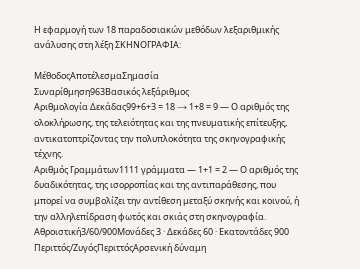Η εφαρμογή των 18 παραδοσιακών μεθόδων λεξαριθμικής ανάλυσης στη λέξη ΣΚΗΝΟΓΡΑΦΙΑ:

ΜέθοδοςΑποτέλεσμαΣημασία
Συναρίθμηση963Βασικός λεξάριθμος
Αριθμολογία Δεκάδας99+6+3 = 18 → 1+8 = 9 — Ο αριθμός της ολοκλήρωσης, της τελειότητας και της πνευματικής επίτευξης, αντικατοπτρίζοντας την πολυπλοκότητα της σκηνογραφικής τέχνης.
Αριθμός Γραμμάτων1111 γράμματα — 1+1 = 2 — Ο αριθμός της δυαδικότητας, της ισορροπίας και της αντιπαράθεσης, που μπορεί να συμβολίζει την αντίθεση μεταξύ σκηνής και κοινού, ή την αλληλεπίδραση φωτός και σκιάς στη σκηνογραφία.
Αθροιστική3/60/900Μονάδες 3 · Δεκάδες 60 · Εκατοντάδες 900
Περιττός/ΖυγόςΠεριττόςΑρσενική δύναμη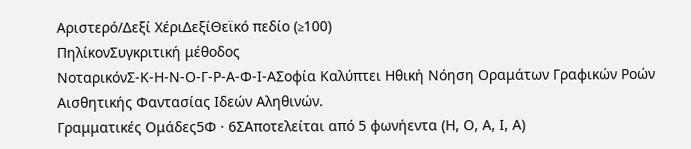Αριστερό/Δεξί ΧέριΔεξίΘεϊκό πεδίο (≥100)
ΠηλίκονΣυγκριτική μέθοδος
ΝοταρικόνΣ-Κ-Η-Ν-Ο-Γ-Ρ-Α-Φ-Ι-ΑΣοφία Καλύπτει Ηθική Νόηση Οραμάτων Γραφικών Ροών Αισθητικής Φαντασίας Ιδεών Αληθινών.
Γραμματικές Ομάδες5Φ · 6ΣΑποτελείται από 5 φωνήεντα (Η, Ο, Α, Ι, Α)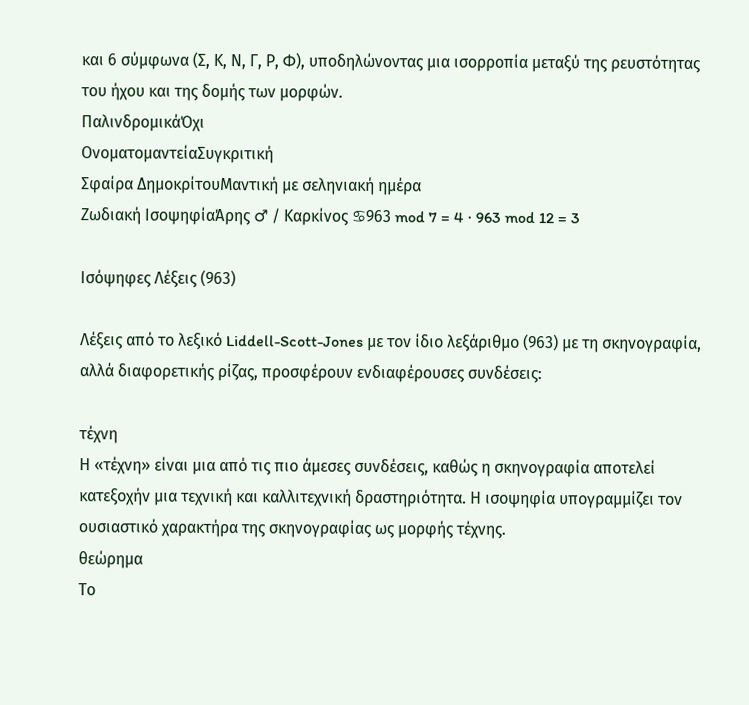και 6 σύμφωνα (Σ, Κ, Ν, Γ, Ρ, Φ), υποδηλώνοντας μια ισορροπία μεταξύ της ρευστότητας του ήχου και της δομής των μορφών.
ΠαλινδρομικάΌχι
ΟνοματομαντείαΣυγκριτική
Σφαίρα ΔημοκρίτουΜαντική με σεληνιακή ημέρα
Ζωδιακή ΙσοψηφίαΆρης ♂ / Καρκίνος ♋963 mod 7 = 4 · 963 mod 12 = 3

Ισόψηφες Λέξεις (963)

Λέξεις από το λεξικό Liddell-Scott-Jones με τον ίδιο λεξάριθμο (963) με τη σκηνογραφία, αλλά διαφορετικής ρίζας, προσφέρουν ενδιαφέρουσες συνδέσεις:

τέχνη
Η «τέχνη» είναι μια από τις πιο άμεσες συνδέσεις, καθώς η σκηνογραφία αποτελεί κατεξοχήν μια τεχνική και καλλιτεχνική δραστηριότητα. Η ισοψηφία υπογραμμίζει τον ουσιαστικό χαρακτήρα της σκηνογραφίας ως μορφής τέχνης.
θεώρημα
Το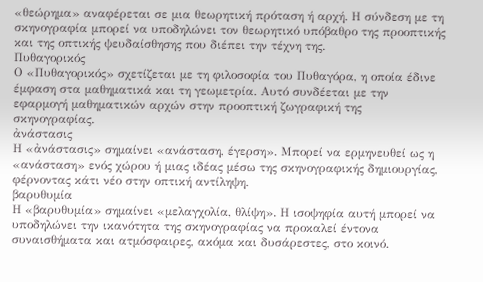«θεώρημα» αναφέρεται σε μια θεωρητική πρόταση ή αρχή. Η σύνδεση με τη σκηνογραφία μπορεί να υποδηλώνει τον θεωρητικό υπόβαθρο της προοπτικής και της οπτικής ψευδαίσθησης που διέπει την τέχνη της.
Πυθαγορικός
Ο «Πυθαγορικός» σχετίζεται με τη φιλοσοφία του Πυθαγόρα, η οποία έδινε έμφαση στα μαθηματικά και τη γεωμετρία. Αυτό συνδέεται με την εφαρμογή μαθηματικών αρχών στην προοπτική ζωγραφική της σκηνογραφίας.
ἀνάστασις
Η «ἀνάστασις» σημαίνει «ανάσταση, έγερση». Μπορεί να ερμηνευθεί ως η «ανάσταση» ενός χώρου ή μιας ιδέας μέσω της σκηνογραφικής δημιουργίας, φέρνοντας κάτι νέο στην οπτική αντίληψη.
βαρυθυμία
Η «βαρυθυμία» σημαίνει «μελαγχολία, θλίψη». Η ισοψηφία αυτή μπορεί να υποδηλώνει την ικανότητα της σκηνογραφίας να προκαλεί έντονα συναισθήματα και ατμόσφαιρες, ακόμα και δυσάρεστες, στο κοινό.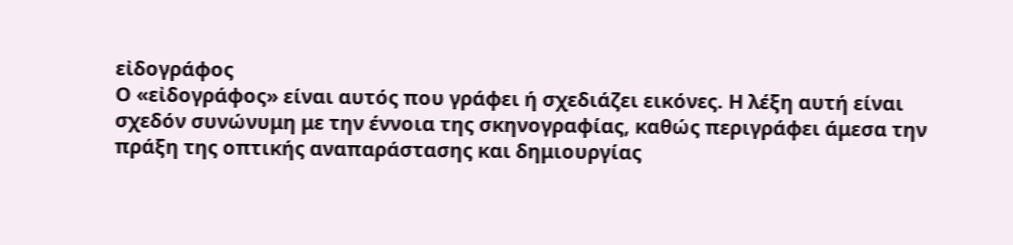εἰδογράφος
Ο «εἰδογράφος» είναι αυτός που γράφει ή σχεδιάζει εικόνες. Η λέξη αυτή είναι σχεδόν συνώνυμη με την έννοια της σκηνογραφίας, καθώς περιγράφει άμεσα την πράξη της οπτικής αναπαράστασης και δημιουργίας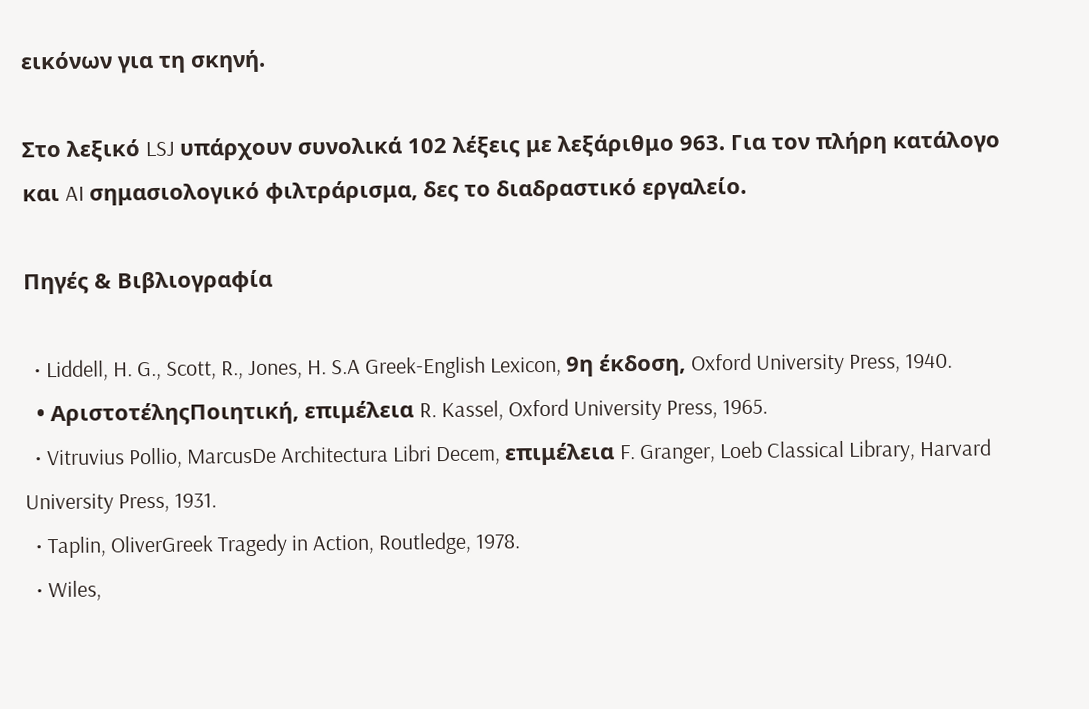εικόνων για τη σκηνή.

Στο λεξικό LSJ υπάρχουν συνολικά 102 λέξεις με λεξάριθμο 963. Για τον πλήρη κατάλογο και AI σημασιολογικό φιλτράρισμα, δες το διαδραστικό εργαλείο.

Πηγές & Βιβλιογραφία

  • Liddell, H. G., Scott, R., Jones, H. S.A Greek-English Lexicon, 9η έκδοση, Oxford University Press, 1940.
  • ΑριστοτέληςΠοιητική, επιμέλεια R. Kassel, Oxford University Press, 1965.
  • Vitruvius Pollio, MarcusDe Architectura Libri Decem, επιμέλεια F. Granger, Loeb Classical Library, Harvard University Press, 1931.
  • Taplin, OliverGreek Tragedy in Action, Routledge, 1978.
  • Wiles,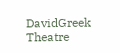DavidGreek Theatre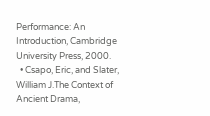Performance: An Introduction, Cambridge University Press, 2000.
  • Csapo, Eric, and Slater, William J.The Context of Ancient Drama,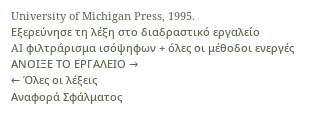University of Michigan Press, 1995.
Εξερεύνησε τη λέξη στο διαδραστικό εργαλείο
AI φιλτράρισμα ισόψηφων + όλες οι μέθοδοι ενεργές
ΑΝΟΙΞΕ ΤΟ ΕΡΓΑΛΕΙΟ →
← Όλες οι λέξεις
Αναφορά Σφάλματος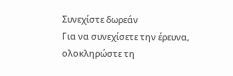Συνεχίστε δωρεάν
Για να συνεχίσετε την έρευνα, ολοκληρώστε τη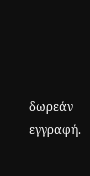δωρεάν εγγραφή.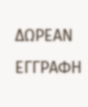ΔΩΡΕΑΝ ΕΓΓΡΑΦΗ